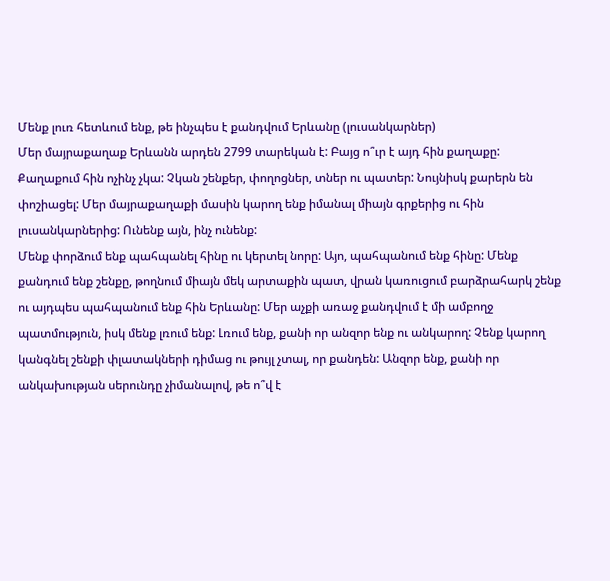Մենք լուռ հետևում ենք, թե ինչպես է քանդվում Երևանը (լուսանկարներ)
Մեր մայրաքաղաք Երևանն արդեն 2799 տարեկան է: Բայց ո՞ւր է այդ հին քաղաքը: Քաղաքում հին ոչինչ չկա: Չկան շենքեր, փողոցներ, տներ ու պատեր: Նույնիսկ քարերն են փոշիացել: Մեր մայրաքաղաքի մասին կարող ենք իմանալ միայն գրքերից ու հին լուսանկարներից: Ունենք այն, ինչ ունենք:
Մենք փորձում ենք պահպանել հինը ու կերտել նորը: Այո, պահպանում ենք հինը: Մենք քանդում ենք շենքը, թողնում միայն մեկ արտաքին պատ, վրան կառուցում բարձրահարկ շենք ու այդպես պահպանում ենք հին Երևանը: Մեր աչքի առաջ քանդվում է մի ամբողջ պատմություն, իսկ մենք լռում ենք: Լռում ենք, քանի որ անզոր ենք ու անկարող: Չենք կարող կանգնել շենքի փլատակների դիմաց ու թույլ չտալ, որ քանդեն: Անզոր ենք, քանի որ անկախության սերունդը չիմանալով, թե ո՞վ է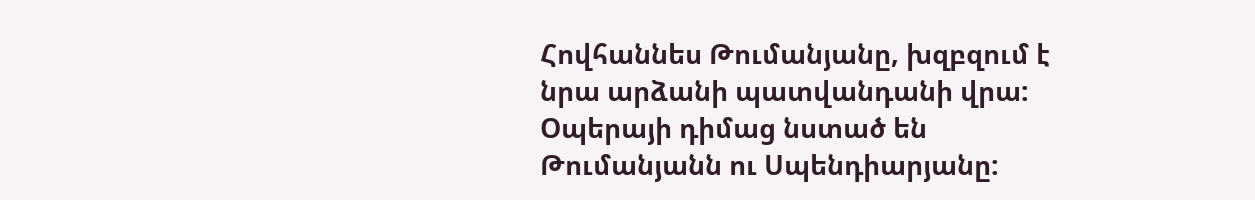Հովհաննես Թումանյանը, խզբզում է նրա արձանի պատվանդանի վրա:
Օպերայի դիմաց նստած են Թումանյանն ու Սպենդիարյանը: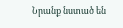Նրանք նստած են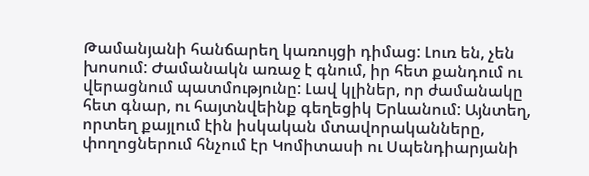Թամանյանի հանճարեղ կառույցի դիմաց: Լուռ են, չեն խոսում: Ժամանակն առաջ է գնում, իր հետ քանդում ու վերացնում պատմությունը: Լավ կլիներ, որ ժամանակը հետ գնար, ու հայտնվեինք գեղեցիկ Երևանում: Այնտեղ, որտեղ քայլում էին իսկական մտավորականները, փողոցներում հնչում էր Կոմիտասի ու Սպենդիարյանի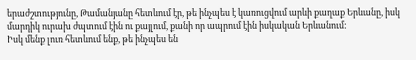երաժշտությունը, Թամանյանը հետևում էր, թե ինչպես է կառուցվում արևի քաղաք Երևանը, իսկ մարդիկ ուրախ ժպտում էին ու քայլում, քանի որ ապրում էին իսկական Երևանում:
Իսկ մենք լուռ հետևում ենք, թե ինչպես են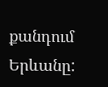քանդում Երևանը: